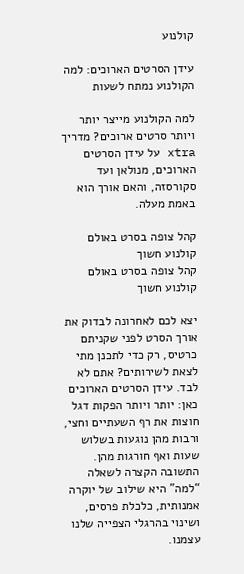קולנוע

עידן הסרטים הארוכים: למה הקולנוע נמתח לשעות

למה הקולנוע מייצר יותר ויותר סרטים ארוכים? מדריך xtra על עידן הסרטים הארוכים, מנולאן ועד סקורסזה, והאם אורך הוא באמת מעלה.

קהל צופה בסרט באולם קולנוע חשוך
קהל צופה בסרט באולם קולנוע חשוך

יצא לכם לאחרונה לבדוק את אורך הסרט לפני שקניתם כרטיס, רק כדי לתכנן מתי לצאת לשירותים? אתם לא לבד. עידן הסרטים הארוכים כאן: יותר ויותר הפקות דגל חוצות את רף השעתיים וחצי, ורבות מהן נוגעות בשלוש שעות ואף חורגות מהן. התשובה הקצרה לשאלה “למה” היא שילוב של יוקרה אמנותית, כלכלת פרסים, ושינוי בהרגלי הצפייה שלנו עצמנו.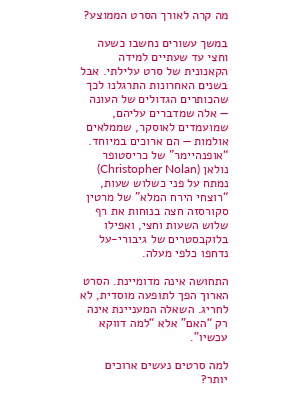מה קרה לאורך הסרט הממוצע?

במשך עשורים נחשבו כשעה וחצי עד שעתיים למידה הקאנונית של סרט עלילתי. אבל בשנים האחרונות התרגלנו לכך שהכותרים הגדולים של העונה — אלה שמדברים עליהם, שמועמדים לאוסקר, שממלאים אולמות — הם ארוכים במיוחד. “אופנהיימר” של כריסטופר נולאן (Christopher Nolan) נמתח על פני כשלוש שעות, “רוצחי הירח המלא” של מרטין סקורסזה חצה בנוחות את רף שלוש השעות וחצי, ואפילו בלוקבסטרים של גיבורי-על נדחפו כלפי מעלה.

התחושה אינה מדומיינת. הסרט הארוך הפך לתופעה מוסדית, לא לחריג. השאלה המעניינת אינה רק “האם” אלא “למה דווקא עכשיו”.

למה סרטים נעשים ארוכים יותר?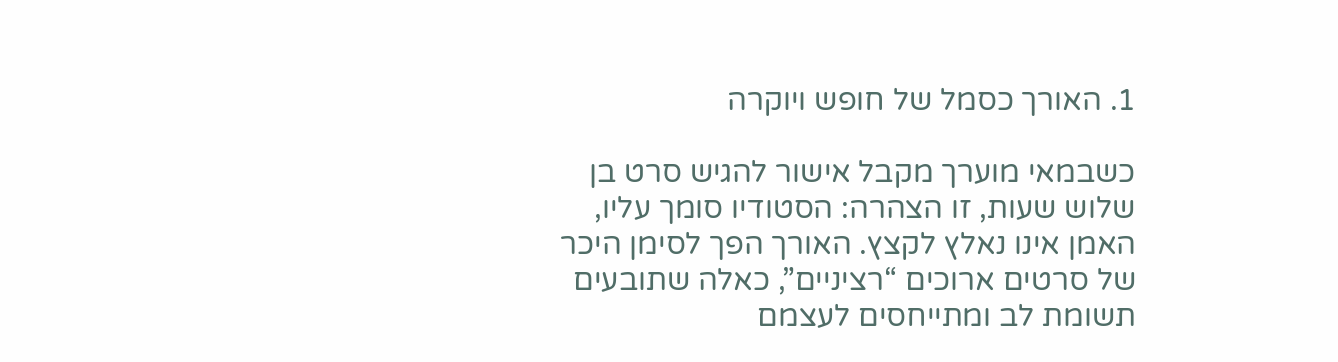1. האורך כסמל של חופש ויוקרה

כשבמאי מוערך מקבל אישור להגיש סרט בן שלוש שעות, זו הצהרה: הסטודיו סומך עליו, האמן אינו נאלץ לקצץ. האורך הפך לסימן היכר של סרטים ארוכים “רציניים”, כאלה שתובעים תשומת לב ומתייחסים לעצמם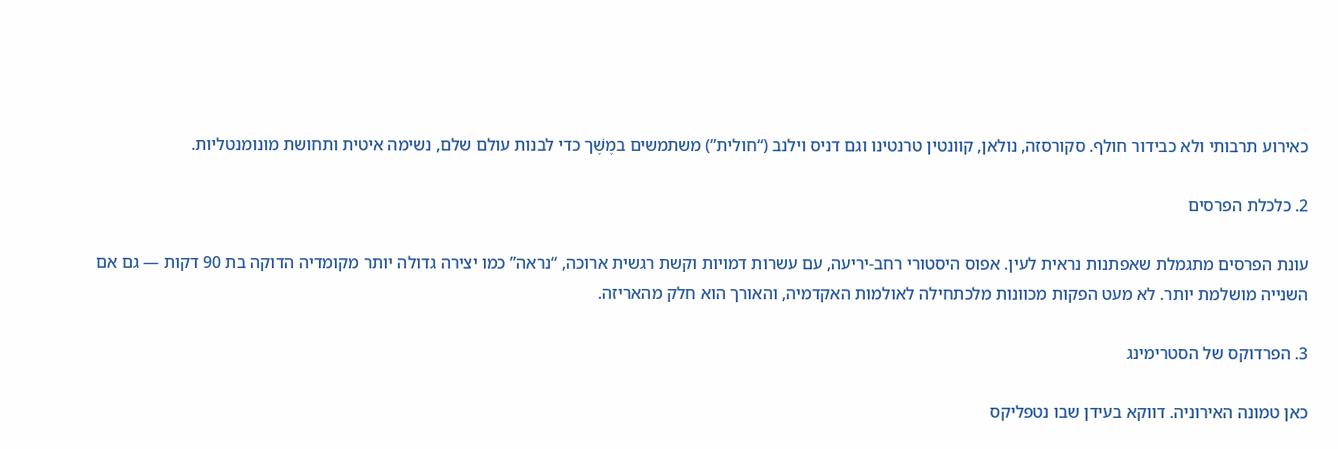כאירוע תרבותי ולא כבידור חולף. סקורסזה, נולאן, קוונטין טרנטינו וגם דניס וילנב (“חולית”) משתמשים במֶשֶׁך כדי לבנות עולם שלם, נשימה איטית ותחושת מונומנטליות.

2. כלכלת הפרסים

עונת הפרסים מתגמלת שאפתנות נראית לעין. אפוס היסטורי רחב-יריעה, עם עשרות דמויות וקשת רגשית ארוכה, “נראה” כמו יצירה גדולה יותר מקומדיה הדוקה בת 90 דקות — גם אם השנייה מושלמת יותר. לא מעט הפקות מכוונות מלכתחילה לאולמות האקדמיה, והאורך הוא חלק מהאריזה.

3. הפרדוקס של הסטרימינג

כאן טמונה האירוניה. דווקא בעידן שבו נטפליקס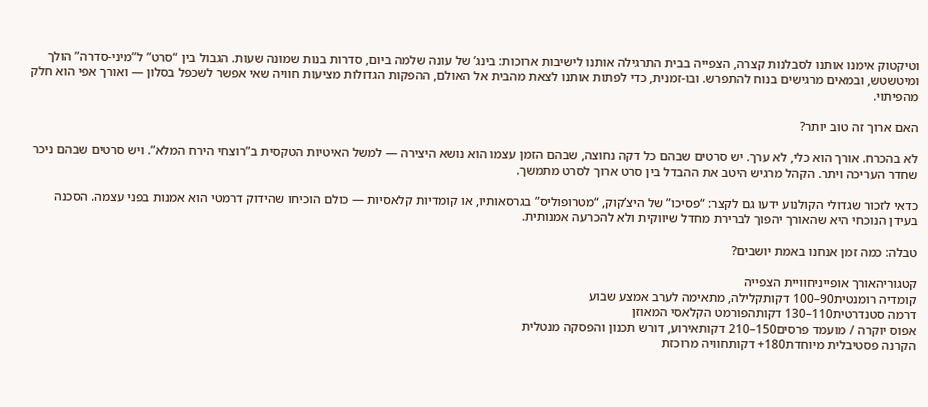וטיקטוק אימנו אותנו לסבלנות קצרה, הצפייה בבית התרגילה אותנו לישיבות ארוכות: בינג’ של עונה שלמה ביום, סדרות בנות שמונה שעות. הגבול בין “סרט” ל”מיני-סדרה” הולך ומיטשטש, ובמאים מרגישים בנוח להתפרש. ובו-זמנית, כדי לפתות אותנו לצאת מהבית אל האולם, ההפקות הגדולות מציעות חוויה שאי אפשר לשכפל בסלון — ואורך אפי הוא חלק מהפיתוי.

האם ארוך זה טוב יותר?

לא בהכרח. אורך הוא כלי, לא ערך. יש סרטים שבהם כל דקה נחוצה, שבהם הזמן עצמו הוא נושא היצירה — למשל האיטיות הטקסית ב”רוצחי הירח המלא”. ויש סרטים שבהם ניכר שחדר העריכה ויתר. הקהל מרגיש היטב את ההבדל בין סרט ארוך לסרט מתמשך.

כדאי לזכור שגדולי הקולנוע ידעו גם לקצר: “פסיכו” של היצ’קוק, “מטרופוליס” בגרסאותיו, או קומדיות קלאסיות — כולם הוכיחו שהידוק דרמטי הוא אמנות בפני עצמה. הסכנה בעידן הנוכחי היא שהאורך יהפוך לברירת מחדל שיווקית ולא להכרעה אמנותית.

טבלה: כמה זמן אנחנו באמת יושבים?

קטגוריהאורך אופייניחוויית הצפייה
קומדיה רומנטית90–100 דקותקלילה, מתאימה לערב אמצע שבוע
דרמה סטנדרטית110–130 דקותהפורמט הקלאסי המאוזן
אפוס יוקרה / מועמד פרסים150–210 דקותאירוע, דורש תכנון והפסקה מנטלית
הקרנה פסטיבלית מיוחדת180+ דקותחוויה מרוכזת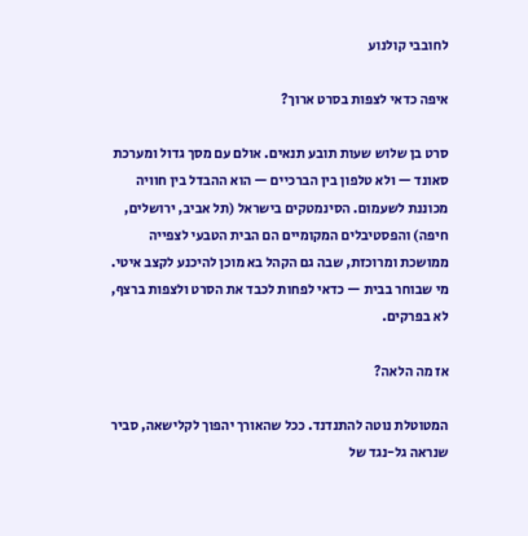לחובבי קולנוע

איפה כדאי לצפות בסרט ארוך?

סרט בן שלוש שעות תובע תנאים. אולם עם מסך גדול ומערכת סאונד — ולא טלפון בין הברכיים — הוא ההבדל בין חוויה מכוננת לשעמום. הסינמטקים בישראל (תל אביב, ירושלים, חיפה) והפסטיבלים המקומיים הם הבית הטבעי לצפייה ממושכת ומרוכזת, שבה גם הקהל בא מוכן להיכנע לקצב איטי. מי שבוחר בבית — כדאי לפחות לכבד את הסרט ולצפות ברצף, לא בפרקים.

אז מה הלאה?

המטוטלת נוטה להתנדנד. ככל שהאורך יהפוך לקלישאה, סביר שנראה גל-נגד של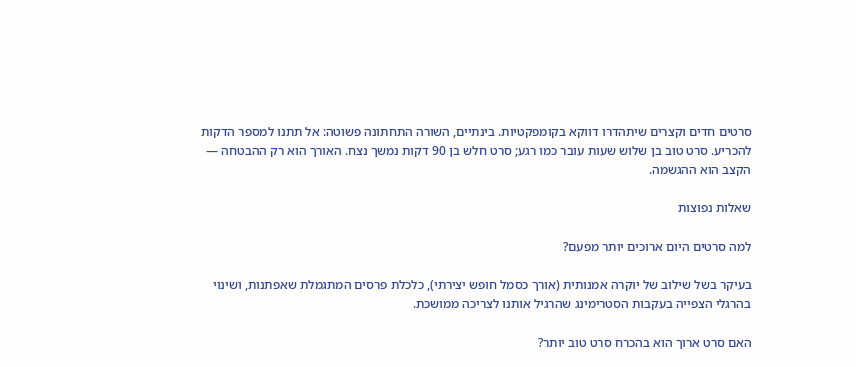סרטים חדים וקצרים שיתהדרו דווקא בקומפקטיות. בינתיים, השורה התחתונה פשוטה: אל תתנו למספר הדקות להכריע. סרט טוב בן שלוש שעות עובר כמו רגע; סרט חלש בן 90 דקות נמשך נצח. האורך הוא רק ההבטחה — הקצב הוא ההגשמה.

שאלות נפוצות

למה סרטים היום ארוכים יותר מפעם?

בעיקר בשל שילוב של יוקרה אמנותית (אורך כסמל חופש יצירתי), כלכלת פרסים המתגמלת שאפתנות, ושינוי בהרגלי הצפייה בעקבות הסטרימינג שהרגיל אותנו לצריכה ממושכת.

האם סרט ארוך הוא בהכרח סרט טוב יותר?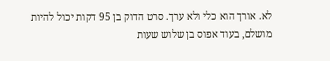לא. אורך הוא כלי ולא ערך. סרט הדוק בן 95 דקות יכול להיות מושלם, בעוד אפוס בן שלוש שעות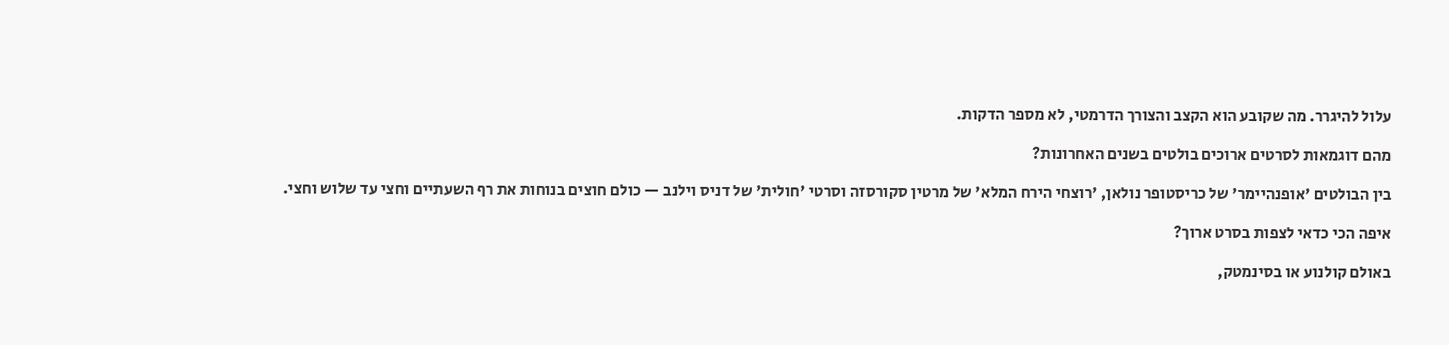עלול להיגרר. מה שקובע הוא הקצב והצורך הדרמטי, לא מספר הדקות.

מהם דוגמאות לסרטים ארוכים בולטים בשנים האחרונות?

בין הבולטים 'אופנהיימר' של כריסטופר נולאן, 'רוצחי הירח המלא' של מרטין סקורסזה וסרטי 'חולית' של דניס וילנב — כולם חוצים בנוחות את רף השעתיים וחצי עד שלוש וחצי.

איפה הכי כדאי לצפות בסרט ארוך?

באולם קולנוע או בסינמטק,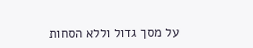על מסך גדול וללא הסחות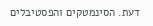דעת. הסינמטקים והפסטיבלים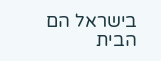בישראל הם הבית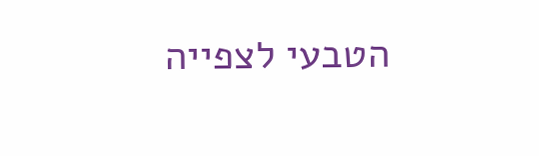הטבעי לצפייה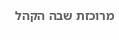מרוכזת שבה הקהל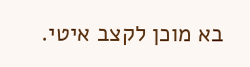בא מוכן לקצב איטי.